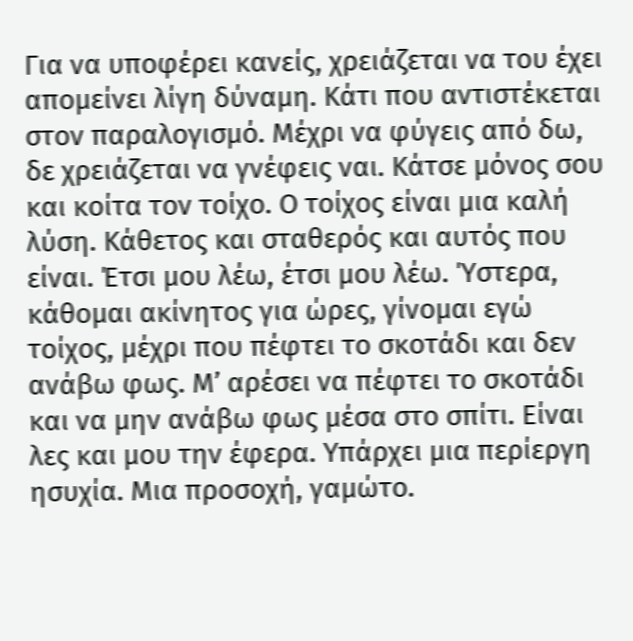Για να υποφέρει κανείς, χρειάζεται να του έχει απομείνει λίγη δύναμη. Κάτι που αντιστέκεται στον παραλογισμό. Μέχρι να φύγεις από δω, δε χρειάζεται να γνέφεις ναι. Κάτσε μόνος σου και κοίτα τον τοίχο. Ο τοίχος είναι μια καλή λύση. Κάθετος και σταθερός και αυτός που είναι. Έτσι μου λέω, έτσι μου λέω. Ύστερα, κάθομαι ακίνητος για ώρες, γίνομαι εγώ τοίχος, μέχρι που πέφτει το σκοτάδι και δεν ανάβω φως. Μ’ αρέσει να πέφτει το σκοτάδι και να μην ανάβω φως μέσα στο σπίτι. Είναι λες και μου την έφερα. Υπάρχει μια περίεργη ησυχία. Μια προσοχή, γαμώτο.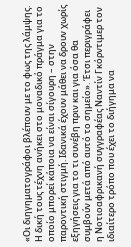«Οι διηγηματογράφοι βλέπουν με το φως της λάμψης. Η δική τους τέχνη ανήκει στο μοναδικό πράγμα για το οποίο μπορεί κάποια να είναι σίγουρη – στην παροντική στιγμή. Ιδανικά έχουν μάθει να δρουν χωρίς εξηγήσεις για το τι συνέβη πριν και για όσα θα συμβούν μετά από αυτό το σημείο». Έτσι περιγράφει η Νοτιοαφρικανή συγγραφέας Ναντίν Γκόρντιμερ τον ιδιαίτερο τρόπο που έχει το διήγημα να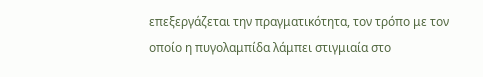επεξεργάζεται την πραγματικότητα, τον τρόπο με τον οποίο η πυγολαμπίδα λάμπει στιγμιαία στο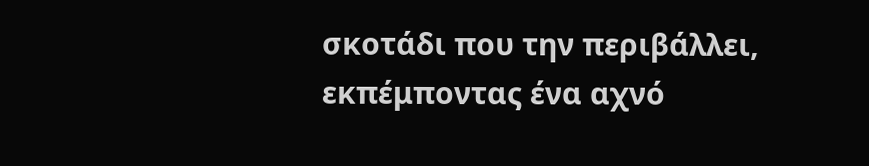σκοτάδι που την περιβάλλει, εκπέμποντας ένα αχνό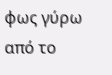φως γύρω από το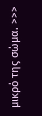μικρό της σώμα. >>>